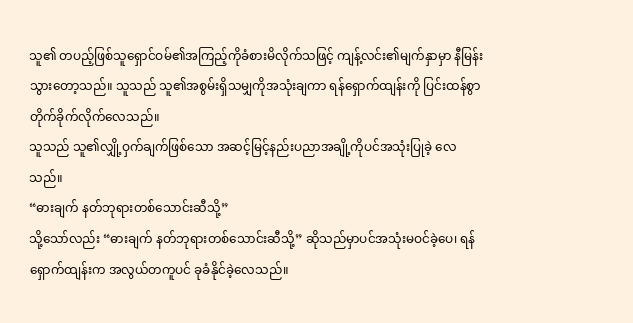သူ၏ တပည့်ဖြစ်သူရှောင်ဝမ်၏အကြည့်ကိုခံစားမိလိုက်သဖြင့် ကျန့်လင်း၏မျက်နှာမှာ နီမြန်းသွားတော့သည်။ သူသည် သူ၏အစွမ်းရှိသမျှကိုအသုံးချကာ ရန်ရှောက်ထျန်းကို ပြင်းထန်စွာ တိုက်ခိုက်လိုက်လေသည်။
သူသည် သူ၏လျှို့ဝှက်ချက်ဖြစ်သော အဆင့်မြင့်နည်းပညာအချို့ကိုပင်အသုံးပြုခဲ့ လေ သည်။
“ဓားချက် နတ်ဘုရားတစ်သောင်းဆီသို့”
သို့သော်လည်း “ဓားချက် နတ်ဘုရားတစ်သောင်းဆီသို့” ဆိုသည်မှာပင်အသုံးမဝင်ခဲ့ပေ၊ ရန်ရှောက်ထျန်းက အလွယ်တကူပင် ခုခံနိုင်ခဲ့လေသည်။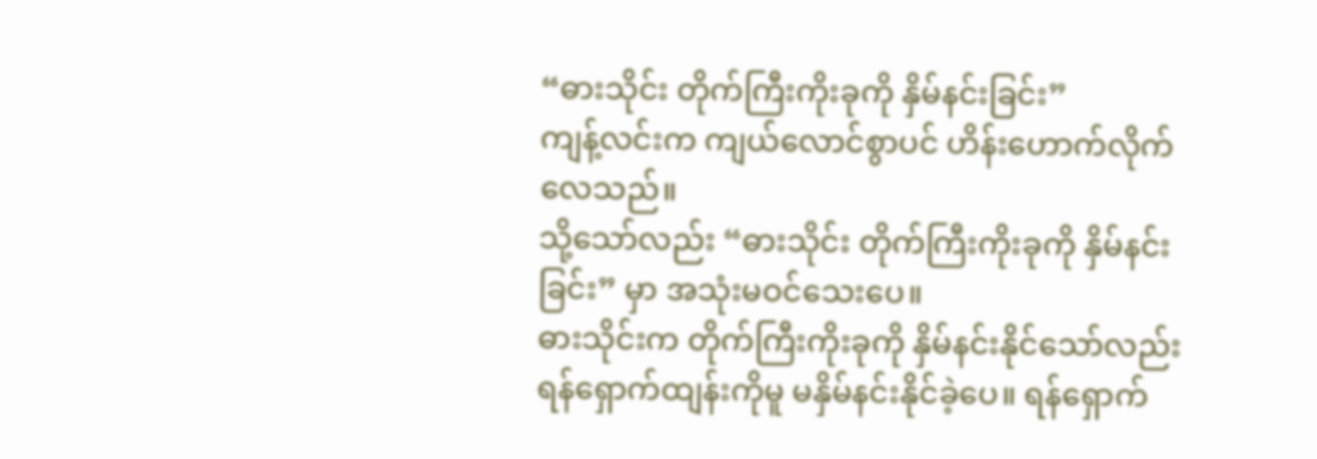“ဓားသိုင်း တိုက်ကြီးကိုးခုကို နှိမ်နင်းခြင်း”
ကျန့်လင်းက ကျယ်လောင်စွာပင် ဟိန်းဟောက်လိုက်လေသည်။
သို့သော်လည်း “ဓားသိုင်း တိုက်ကြီးကိုးခုကို နှိမ်နင်းခြင်း” မှာ အသုံးမဝင်သေးပေ။
ဓားသိုင်းက တိုက်ကြီးကိုးခုကို နှိမ်နင်းနိုင်သော်လည်း ရန်ရှောက်ထျန်းကိုမူ မနှိမ်နင်းနိုင်ခဲ့ပေ။ ရန်ရှောက်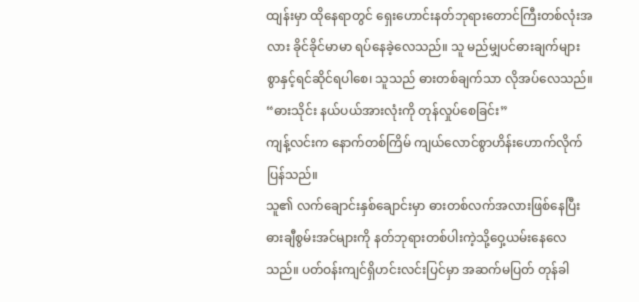ထျန်းမှာ ထိုနေရာတွင် ရှေးဟောင်းနတ်ဘုရားတောင်ကြီးတစ်လုံးအလား ခိုင်ခိုင်မာမာ ရပ်နေခဲ့လေသည်။ သူ မည်မျှပင်ဓားချက်များစွာနှင့်ရင်ဆိုင်ရပါစေ၊ သူသည် ဓားတစ်ချက်သာ လိုအပ်လေသည်။
“ဓားသိုင်း နယ်ပယ်အားလုံးကို တုန်လှုပ်စေခြင်း”
ကျန့်လင်းက နောက်တစ်ကြိမ် ကျယ်လောင်စွာဟိန်းဟောက်လိုက်ပြန်သည်။
သူ၏ လက်ချောင်းနှစ်ချောင်းမှာ ဓားတစ်လက်အလားဖြစ်နေပြီး ဓားချီစွမ်းအင်များကို နတ်ဘုရားတစ်ပါးကဲ့သို့ဝှေ့ယမ်းနေလေသည်။ ပတ်ဝန်းကျင်ရှိဟင်းလင်းပြင်မှာ အဆက်မပြတ် တုန်ခါ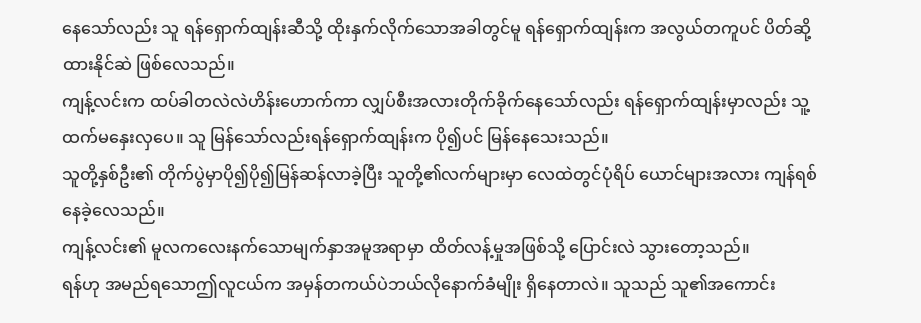နေသော်လည်း သူ ရန်ရှောက်ထျန်းဆီသို့ ထိုးနှက်လိုက်သောအခါတွင်မူ ရန်ရှောက်ထျန်းက အလွယ်တကူပင် ပိတ်ဆို့ထားနိုင်ဆဲ ဖြစ်လေသည်။
ကျန့်လင်းက ထပ်ခါတလဲလဲဟိန်းဟောက်ကာ လျှပ်စီးအလားတိုက်ခိုက်နေသော်လည်း ရန်ရှောက်ထျန်းမှာလည်း သူ့ထက်မနှေးလှပေ။ သူ မြန်သော်လည်းရန်ရှောက်ထျန်းက ပို၍ပင် မြန်နေသေးသည်။
သူတို့နှစ်ဦး၏ တိုက်ပွဲမှာပို၍ပို၍မြန်ဆန်လာခဲ့ပြီး သူတို့၏လက်များမှာ လေထဲတွင်ပုံရိပ် ယောင်များအလား ကျန်ရစ်နေခဲ့လေသည်။
ကျန့်လင်း၏ မူလကလေးနက်သောမျက်နှာအမူအရာမှာ ထိတ်လန့်မှုအဖြစ်သို့ ပြောင်းလဲ သွားတော့သည်။
ရန်ဟု အမည်ရသောဤလူငယ်က အမှန်တကယ်ပဲဘယ်လိုနောက်ခံမျိုး ရှိနေတာလဲ။ သူသည် သူ၏အကောင်း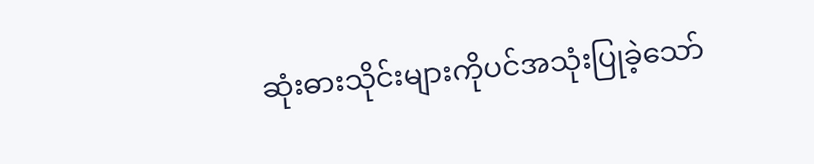ဆုံးဓားသိုင်းများကိုပင်အသုံးပြုခဲ့သော်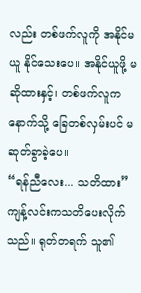လည်း တစ်ဖက်လူကို အနိုင်မယူ နိုင်သေးပေ။ အနိုင်ယူဖို့ မဆိုထားနှင့်၊ တစ်ဖက်လူက နောက်သို့ ခြေတစ်လှမ်းပင် မဆုတ်ခွာခဲ့ပေ။
“ရန်ညီလေး... သတိထား”
ကျန့်လင်းကသတိပေးလိုက်သည်။ ရုတ်တရက် သူ၏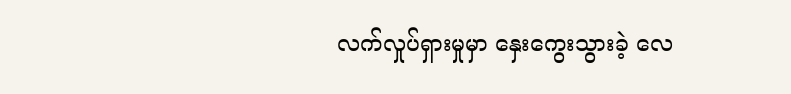လက်လှုပ်ရှားမှုမှာ နှေးကွေးသွားခဲ့ လေ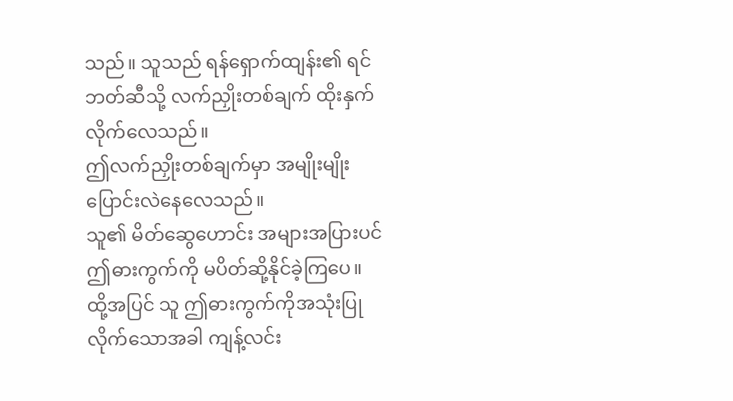သည်။ သူသည် ရန်ရှောက်ထျန်း၏ ရင်ဘတ်ဆီသို့ လက်ညှိုးတစ်ချက် ထိုးနှက်လိုက်လေသည်။
ဤလက်ညှိုးတစ်ချက်မှာ အမျိုးမျိုး ပြောင်းလဲနေလေသည်။
သူ၏ မိတ်ဆွေဟောင်း အများအပြားပင် ဤဓားကွက်ကို မပိတ်ဆို့နိုင်ခဲ့ကြပေ။
ထို့အပြင် သူ ဤဓားကွက်ကိုအသုံးပြုလိုက်သောအခါ ကျန့်လင်း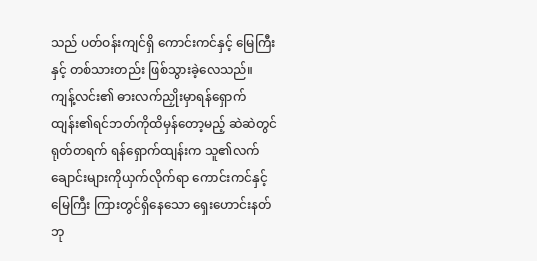သည် ပတ်ဝန်းကျင်ရှိ ကောင်းကင်နှင့် မြေကြီးနှင့် တစ်သားတည်း ဖြစ်သွားခဲ့လေသည်။
ကျန့်လင်း၏ ဓားလက်ညှိုးမှာရန်ရှောက်ထျန်း၏ရင်ဘတ်ကိုထိမှန်တော့မည့် ဆဲဆဲတွင် ရုတ်တရက် ရန်ရှောက်ထျန်းက သူ၏လက်ချောင်းများကိုယှက်လိုက်ရာ ကောင်းကင်နှင့် မြေကြီး ကြားတွင်ရှိနေသော ရှေးဟောင်းနတ်ဘု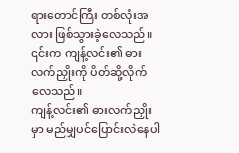ရားတောင်ကြီး တစ်လုံးအလား ဖြစ်သွားခဲ့လေသည်။
၎င်းက ကျန့်လင်း၏ ဓားလက်ညှိုးကို ပိတ်ဆို့လိုက်လေသည်။
ကျန့်လင်း၏ ဓားလက်ညှိုးမှာ မည်မျှပင်ပြောင်းလဲနေပါ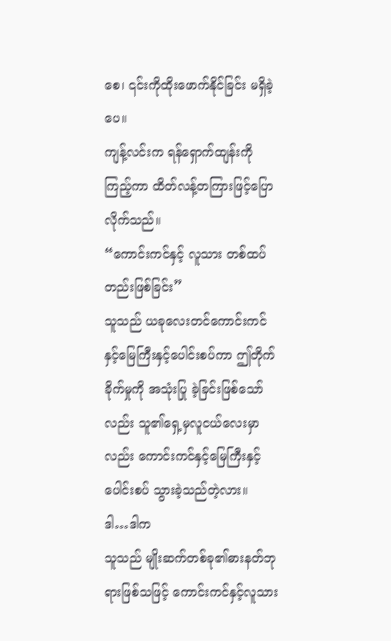စေ၊ ၎င်းကိုထိုးဖောက်နိုင်ခြင်း မရှိခဲ့ ပေ။
ကျန့်လင်းက ရန်ရှောက်ထျန်းကိုကြည့်ကာ ထိတ်လန့်တကြားဖြင့်ပြောလိုက်သည်။
“ကောင်းကင်နှင့် လူသား တစ်ထပ်တည်းဖြစ်ခြင်း”
သူသည် ယခုလေးတင်ကောင်းကင်နှင့်မြေကြီးနှင့်ပေါင်းစပ်ကာ ဤတိုက်ခိုက်မှုကို အသုံးပြု ခဲ့ခြင်းဖြစ်သော်လည်း သူ၏ရှေ့မှလူငယ်လေးမှာလည်း ကောင်းကင်နှင့်မြေကြီးနှင့် ပေါင်းစပ် သွားခဲ့သည်တဲ့လား။
ဒါ…ဒါက
သူသည် မျိုးဆက်တစ်ခု၏ဓားနတ်ဘုရားဖြစ်သဖြင့် ကောင်းကင်နှင့်လူသား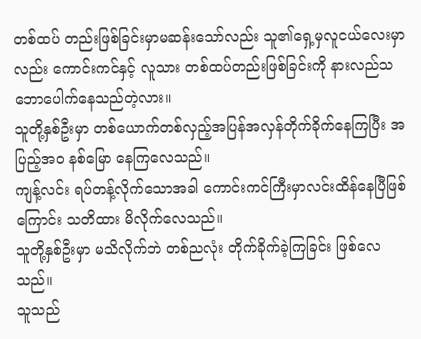တစ်ထပ် တည်းဖြစ်ခြင်းမှာမဆန်းသော်လည်း သူ၏ရှေ့မှလူငယ်လေးမှာလည်း ကောင်းကင်နှင့် လူသား တစ်ထပ်တည်းဖြစ်ခြင်းကို နားလည်သဘောပေါက်နေသည်တဲ့လား။
သူတို့နှစ်ဦးမှာ တစ်ယောက်တစ်လှည့်အပြန်အလှန်တိုက်ခိုက်နေကြပြီး အပြည့်အဝ နစ်မြော နေကြလေသည်။
ကျန့်လင်း ရပ်တန့်လိုက်သောအခါ ကောင်းကင်ကြီးမှာလင်းထိန်နေပြီဖြစ်ကြောင်း သတိထား မိလိုက်လေသည်။
သူတို့နှစ်ဦးမှာ မသိလိုက်ဘဲ တစ်ညလုံး တိုက်ခိုက်ခဲ့ကြခြင်း ဖြစ်လေသည်။
သူသည်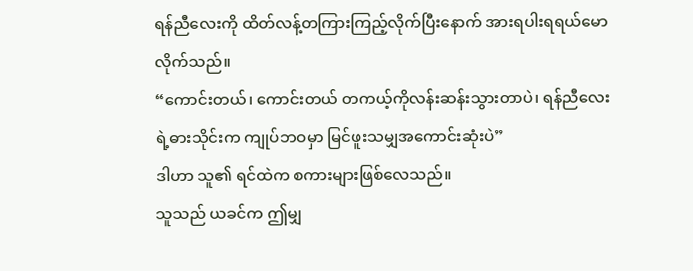ရန်ညီလေးကို ထိတ်လန့်တကြားကြည့်လိုက်ပြီးနောက် အားရပါးရရယ်မော လိုက်သည်။
“ကောင်းတယ်၊ ကောင်းတယ် တကယ့်ကိုလန်းဆန်းသွားတာပဲ၊ ရန်ညီလေးရဲ့ဓားသိုင်းက ကျုပ်ဘဝမှာ မြင်ဖူးသမျှအကောင်းဆုံးပဲ”
ဒါဟာ သူ၏ ရင်ထဲက စကားများဖြစ်လေသည်။
သူသည် ယခင်က ဤမျှ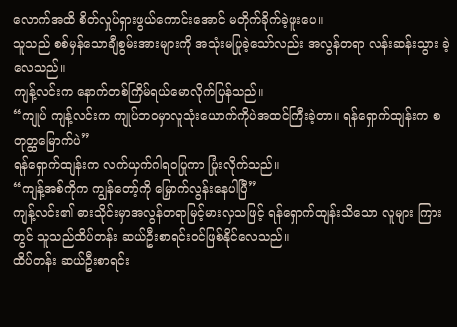လောက်အထိ စိတ်လှုပ်ရှားဖွယ်ကောင်းအောင် မတိုက်ခိုက်ခဲ့ဖူးပေ။
သူသည် စစ်မှန်သောချီစွမ်းအားများကို အသုံးမပြုခဲ့သော်လည်း အလွန်တရာ လန်းဆန်းသွား ခဲ့လေသည်။
ကျန့်လင်းက နောက်တစ်ကြိမ်ရယ်မောလိုက်ပြန်သည်။
“ကျုပ် ကျန့်လင်းက ကျုပ်ဘဝမှာလူသုံးယောက်ကိုပဲအထင်ကြီးခဲ့တာ။ ရန်ရှောက်ထျန်းက စတုတ္ထမြောက်ပဲ”
ရန်ရှောက်ထျန်းက လက်ယှက်ဂါရဝပြုကာ ပြုံးလိုက်သည်။
“ကျန့်အစ်ကိုက ကျွန်တော့်ကို မြှောက်လွန်းနေပါပြီ”
ကျန့်လင်း၏ ဓားသိုင်းမှာအလွန်တရာမြင့်မားလှသဖြင့် ရန်ရှောက်ထျန်းသိသော လူများ ကြားတွင် သူသည်ထိပ်တန်း ဆယ်ဦးစာရင်းဝင်ဖြစ်နိုင်လေသည်။
ထိပ်တန်း ဆယ်ဦးစာရင်း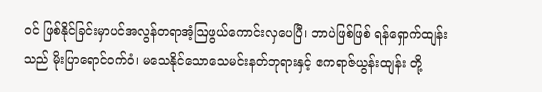ဝင် ဖြစ်နိုင်ခြင်းမှာပင်အလွန်တရာအံ့ဩဖွယ်ကောင်းလှပေပြီ၊ ဘာပဲဖြစ်ဖြစ် ရန်ရှောက်ထျန်းသည် မိုးပြာရောင်ဝက်ဝံ၊ မသေနိုင်သောသေမင်းနတ်ဘုရားနှင့် ဧကရာဇ်ယွန်းထျန်း တို့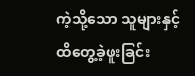ကဲ့သို့သော သူများနှင့် ထိတွေ့ခဲ့ဖူးခြင်း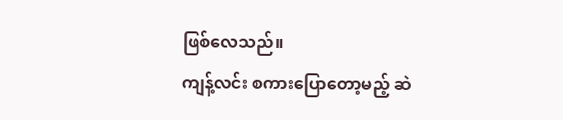ဖြစ်လေသည်။
ကျန့်လင်း စကားပြောတော့မည့် ဆဲ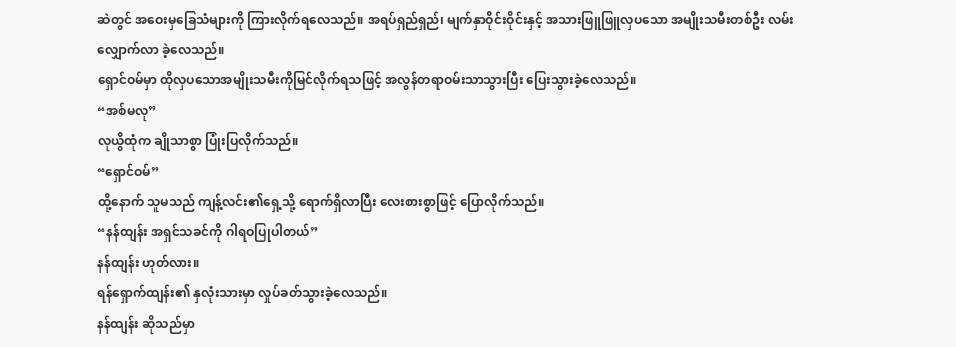ဆဲတွင် အဝေးမှခြေသံများကို ကြားလိုက်ရလေသည်။ အရပ်ရှည်ရှည်၊ မျက်နှာဝိုင်းဝိုင်းနှင့် အသားဖြူဖြူလှပသော အမျိုးသမီးတစ်ဦး လမ်းလျှောက်လာ ခဲ့လေသည်။
ရှောင်ဝမ်မှာ ထိုလှပသောအမျိုးသမီးကိုမြင်လိုက်ရသဖြင့် အလွန်တရာဝမ်းသာသွားပြီး ပြေးသွားခဲ့လေသည်။
“အစ်မလု”
လုယွိထုံက ချိုသာစွာ ပြုံးပြလိုက်သည်။
“ရှောင်ဝမ်”
ထို့နောက် သူမသည် ကျန့်လင်း၏ရှေ့သို့ ရောက်ရှိလာပြီး လေးစားစွာဖြင့် ပြောလိုက်သည်။
“နန်ထျန်း အရှင်သခင်ကို ဂါရဝပြုပါတယ်”
နန်ထျန်း ဟုတ်လား။
ရန်ရှောက်ထျန်း၏ နှလုံးသားမှာ လှုပ်ခတ်သွားခဲ့လေသည်။
နန်ထျန်း ဆိုသည်မှာ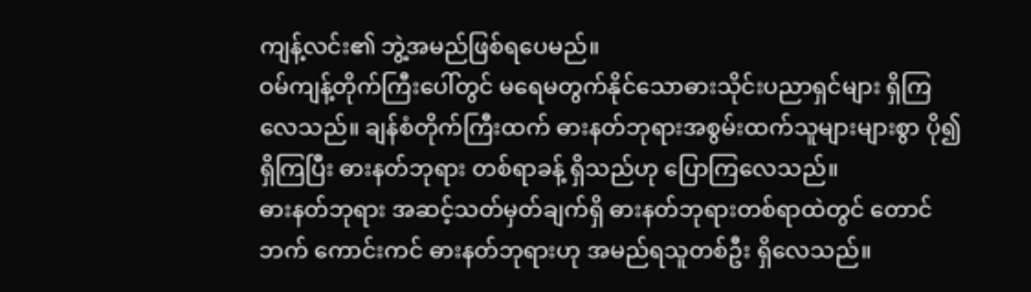ကျန့်လင်း၏ ဘွဲ့အမည်ဖြစ်ရပေမည်။
ဝမ်ကျန့်တိုက်ကြီးပေါ်တွင် မရေမတွက်နိုင်သောဓားသိုင်းပညာရှင်များ ရှိကြလေသည်။ ချန်စံတိုက်ကြီးထက် ဓားနတ်ဘုရားအစွမ်းထက်သူများများစွာ ပို၍ရှိကြပြီး ဓားနတ်ဘုရား တစ်ရာခန့် ရှိသည်ဟု ပြောကြလေသည်။
ဓားနတ်ဘုရား အဆင့်သတ်မှတ်ချက်ရှိ ဓားနတ်ဘုရားတစ်ရာထဲတွင် တောင်ဘက် ကောင်းကင် ဓားနတ်ဘုရားဟု အမည်ရသူတစ်ဦး ရှိလေသည်။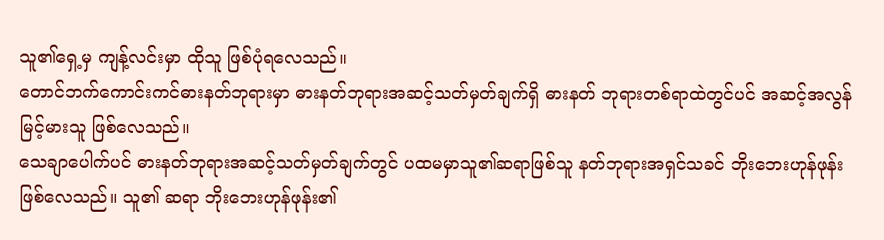သူ၏ရှေ့မှ ကျန့်လင်းမှာ ထိုသူ ဖြစ်ပုံရလေသည်။
တောင်ဘက်ကောင်းကင်ဓားနတ်ဘုရားမှာ ဓားနတ်ဘုရားအဆင့်သတ်မှတ်ချက်ရှိ ဓားနတ် ဘုရားတစ်ရာထဲတွင်ပင် အဆင့်အလွန်မြင့်မားသူ ဖြစ်လေသည်။
သေချာပေါက်ပင် ဓားနတ်ဘုရားအဆင့်သတ်မှတ်ချက်တွင် ပထမမှာသူ၏ဆရာဖြစ်သူ နတ်ဘုရားအရှင်သခင် ဘိုးဘေးဟုန်ဖုန်းဖြစ်လေသည်။ သူ၏ ဆရာ ဘိုးဘေးဟုန်ဖုန်း၏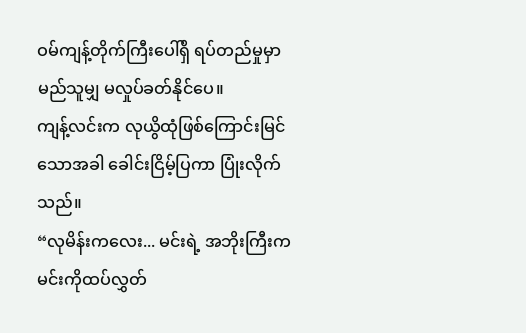ဝမ်ကျန့်တိုက်ကြီးပေါ်ရှိ ရပ်တည်မှုမှာ မည်သူမျှ မလှုပ်ခတ်နိုင်ပေ။
ကျန့်လင်းက လုယွိထုံဖြစ်ကြောင်းမြင်သောအခါ ခေါင်းငြိမ့်ပြကာ ပြုံးလိုက်သည်။
“လုမိန်းကလေး... မင်းရဲ့ အဘိုးကြီးက မင်းကိုထပ်လွှတ်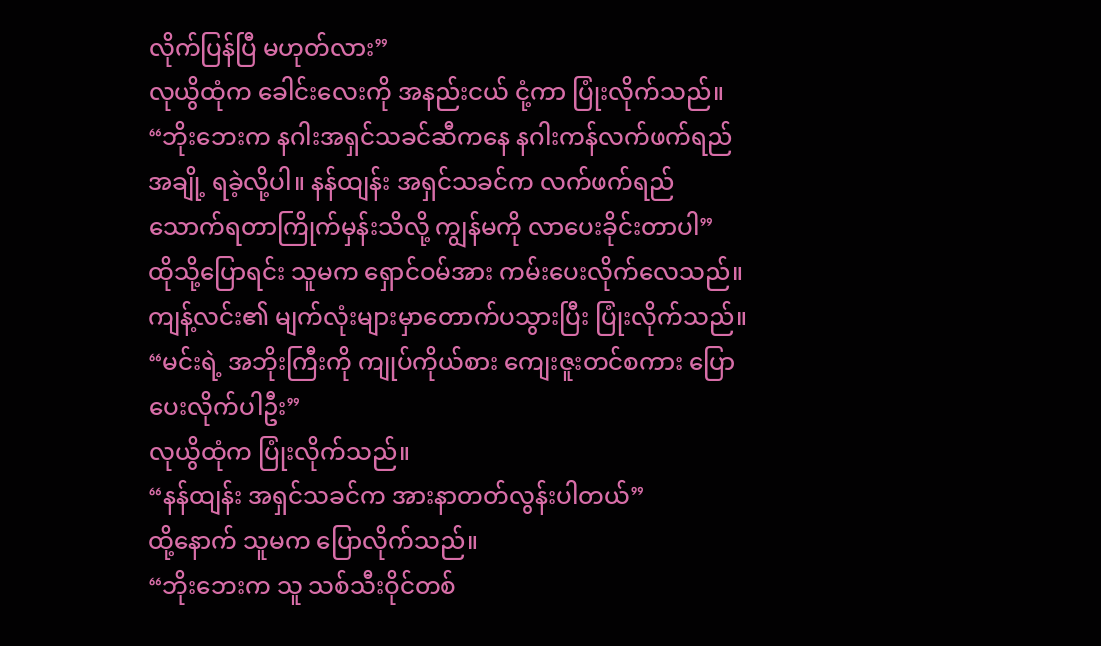လိုက်ပြန်ပြီ မဟုတ်လား”
လုယွိထုံက ခေါင်းလေးကို အနည်းငယ် ငုံ့ကာ ပြုံးလိုက်သည်။
“ဘိုးဘေးက နဂါးအရှင်သခင်ဆီကနေ နဂါးကန်လက်ဖက်ရည်အချို့ ရခဲ့လို့ပါ။ နန်ထျန်း အရှင်သခင်က လက်ဖက်ရည်သောက်ရတာကြိုက်မှန်းသိလို့ ကျွန်မကို လာပေးခိုင်းတာပါ”
ထိုသို့ပြောရင်း သူမက ရှောင်ဝမ်အား ကမ်းပေးလိုက်လေသည်။
ကျန့်လင်း၏ မျက်လုံးများမှာတောက်ပသွားပြီး ပြုံးလိုက်သည်။
“မင်းရဲ့ အဘိုးကြီးကို ကျုပ်ကိုယ်စား ကျေးဇူးတင်စကား ပြောပေးလိုက်ပါဦး”
လုယွိထုံက ပြုံးလိုက်သည်။
“နန်ထျန်း အရှင်သခင်က အားနာတတ်လွန်းပါတယ်”
ထို့နောက် သူမက ပြောလိုက်သည်။
“ဘိုးဘေးက သူ သစ်သီးဝိုင်တစ်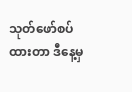သုတ်ဖော်စပ်ထားတာ ဒီနေ့မှ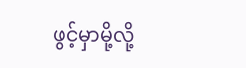ဖွင့်မှာမို့လို့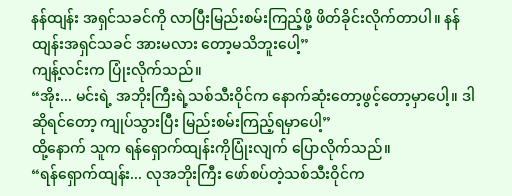နန်ထျန်း အရှင်သခင်ကို လာပြီးမြည်းစမ်းကြည့်ဖို့ ဖိတ်ခိုင်းလိုက်တာပါ။ နန်ထျန်းအရှင်သခင် အားမလား တော့မသိဘူးပေါ့”
ကျန့်လင်းက ပြုံးလိုက်သည်။
“အိုး... မင်းရဲ့ အဘိုးကြီးရဲ့သစ်သီးဝိုင်က နောက်ဆုံးတော့ဖွင့်တော့မှာပေါ့။ ဒါဆိုရင်တော့ ကျုပ်သွားပြီး မြည်းစမ်းကြည့်ရမှာပေါ့”
ထို့နောက် သူက ရန်ရှောက်ထျန်းကိုပြုံးလျက် ပြောလိုက်သည်။
“ရန်ရှောက်ထျန်း... လုအဘိုးကြီး ဖော်စပ်တဲ့သစ်သီးဝိုင်က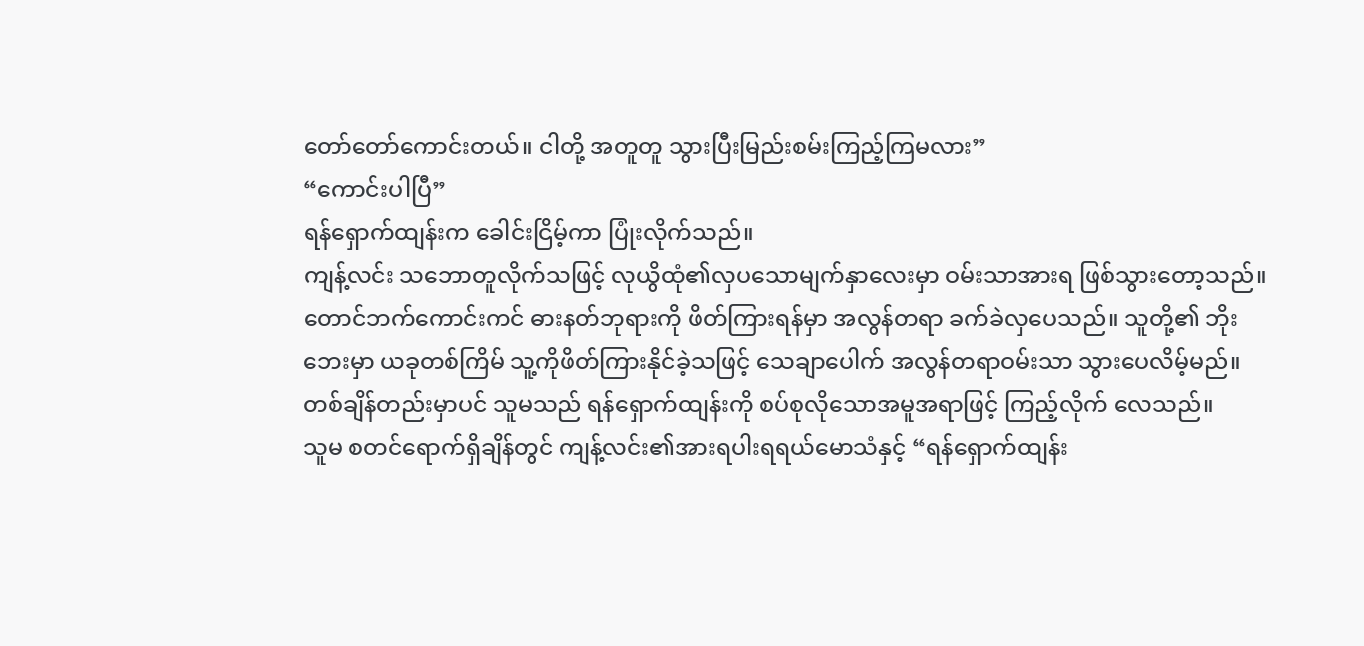တော်တော်ကောင်းတယ်။ ငါတို့ အတူတူ သွားပြီးမြည်းစမ်းကြည့်ကြမလား”
“ကောင်းပါပြီ”
ရန်ရှောက်ထျန်းက ခေါင်းငြိမ့်ကာ ပြုံးလိုက်သည်။
ကျန့်လင်း သဘောတူလိုက်သဖြင့် လုယွိထုံ၏လှပသောမျက်နှာလေးမှာ ဝမ်းသာအားရ ဖြစ်သွားတော့သည်။
တောင်ဘက်ကောင်းကင် ဓားနတ်ဘုရားကို ဖိတ်ကြားရန်မှာ အလွန်တရာ ခက်ခဲလှပေသည်။ သူတို့၏ ဘိုးဘေးမှာ ယခုတစ်ကြိမ် သူ့ကိုဖိတ်ကြားနိုင်ခဲ့သဖြင့် သေချာပေါက် အလွန်တရာဝမ်းသာ သွားပေလိမ့်မည်။
တစ်ချိန်တည်းမှာပင် သူမသည် ရန်ရှောက်ထျန်းကို စပ်စုလိုသောအမူအရာဖြင့် ကြည့်လိုက် လေသည်။
သူမ စတင်ရောက်ရှိချိန်တွင် ကျန့်လင်း၏အားရပါးရရယ်မောသံနှင့် “ရန်ရှောက်ထျန်း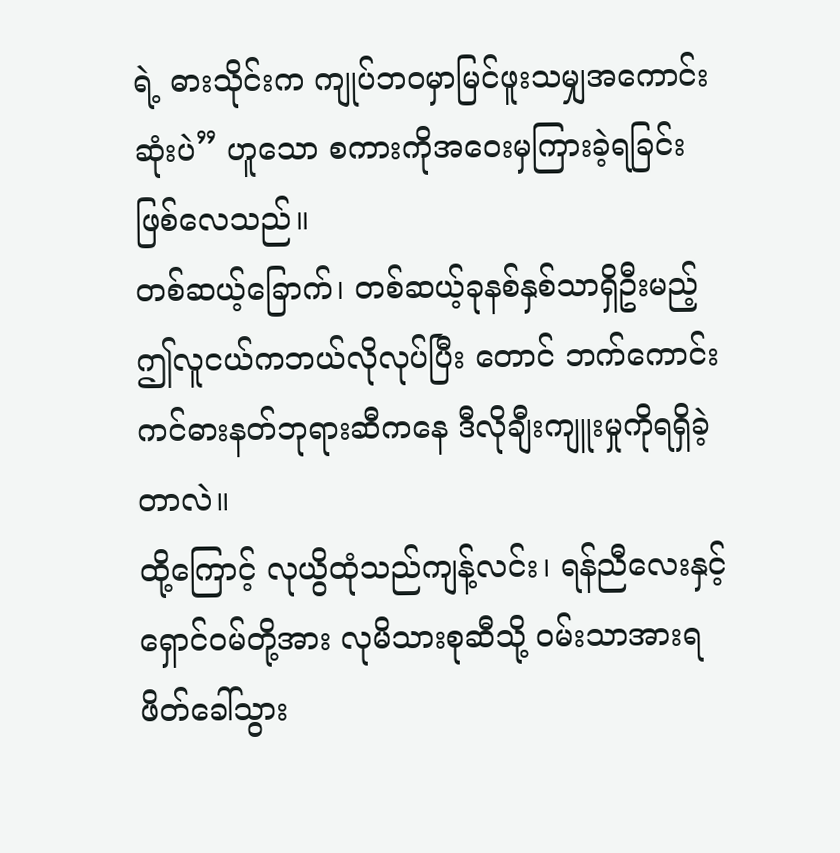ရဲ့ ဓားသိုင်းက ကျုပ်ဘဝမှာမြင်ဖူးသမျှအကောင်းဆုံးပဲ” ဟူသော စကားကိုအဝေးမှကြားခဲ့ရခြင်း ဖြစ်လေသည်။
တစ်ဆယ့်ခြောက်၊ တစ်ဆယ့်ခုနစ်နှစ်သာရှိဦးမည့် ဤလူငယ်ကဘယ်လိုလုပ်ပြီး တောင် ဘက်ကောင်းကင်ဓားနတ်ဘုရားဆီကနေ ဒီလိုချီးကျူးမှုကိုရရှိခဲ့တာလဲ။
ထို့ကြောင့် လုယွိထုံသည်ကျန့်လင်း၊ ရန်ညီလေးနှင့်ရှောင်ဝမ်တို့အား လုမိသားစုဆီသို့ ဝမ်းသာအားရ ဖိတ်ခေါ်သွား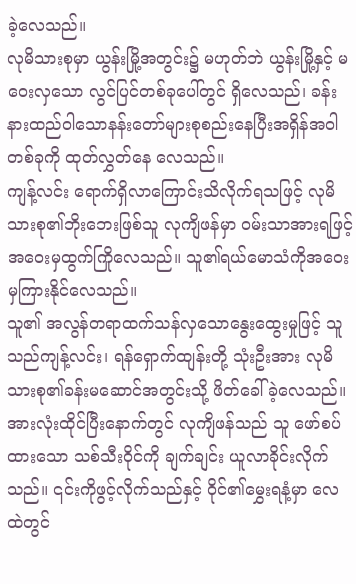ခဲ့လေသည်။
လုမိသားစုမှာ ယွန်းမြို့အတွင်း၌ မဟုတ်ဘဲ ယွန်းမြို့နှင့် မဝေးလှသော လွင်ပြင်တစ်ခုပေါ်တွင် ရှိလေသည်၊ ခန်းနားထည်ဝါသောနန်းတော်များစုစည်းနေပြီးအရှိန်အဝါတစ်ခုကို ထုတ်လွှတ်နေ လေသည်။
ကျန့်လင်း ရောက်ရှိလာကြောင်းသိလိုက်ရသဖြင့် လုမိသားစု၏ဘိုးဘေးဖြစ်သူ လုကျိဖန်မှာ ဝမ်းသာအားရဖြင့် အဝေးမှထွက်ကြိုလေသည်။ သူ၏ရယ်မောသံကိုအဝေးမှကြားနိုင်လေသည်။
သူ၏ အလွန်တရာထက်သန်လှသောနွေးထွေးမှုဖြင့် သူသည်ကျန့်လင်း၊ ရန်ရှောက်ထျန်းတို့ သုံးဦးအား လုမိသားစု၏ခန်းမဆောင်အတွင်းသို့ ဖိတ်ခေါ်ခဲ့လေသည်။
အားလုံးထိုင်ပြီးနောက်တွင် လုကျိဖန်သည် သူ ဖော်စပ်ထားသော သစ်သီးဝိုင်ကို ချက်ချင်း ယူလာခိုင်းလိုက်သည်။ ၎င်းကိုဖွင့်လိုက်သည်နှင့် ဝိုင်၏မွှေးရနံ့မှာ လေထဲတွင်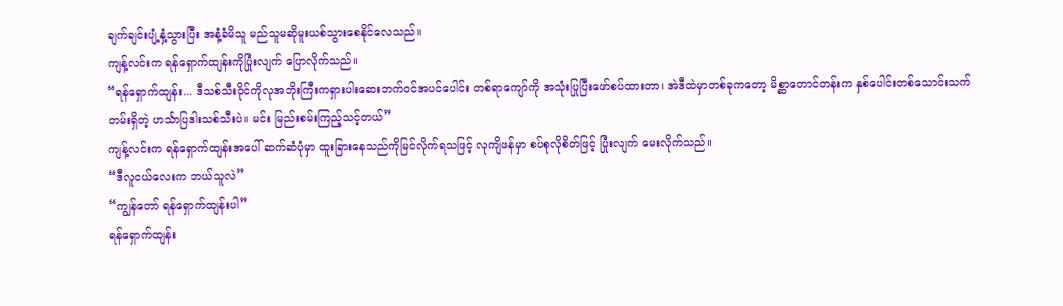ချက်ချင်းပျံ့နှံ့သွားပြီး အနံ့ခံမိသူ မည်သူမဆိုမူးယစ်သွားစေနိုင်လေသည်။
ကျန့်လင်းက ရန်ရှောက်ထျန်းကိုပြုံးလျက် ပြောလိုက်သည်။
“ရန်ရှောက်ထျန်း... ဒီသစ်သီးဝိုင်ကိုလုအဘိုးကြီးကရှားပါးဆေးဘက်ဝင်အပင်ပေါင်း တစ်ရာကျော်ကို အသုံးပြုပြီးဖော်စပ်ထားတာ၊ အဲဒီထဲမှာတစ်ခုကတော့ မိစ္ဆာတောင်တန်းက နှစ်ပေါင်းတစ်သောင်းသက်တမ်းရှိတဲ့ ဟင်္သာပြဒါးသစ်သီးပဲ။ မင်း မြည်းစမ်းကြည့်သင့်တယ်”
ကျန့်လင်းက ရန်ရှောက်ထျန်းအပေါ် ဆက်ဆံပုံမှာ ထူးခြားနေသည်ကိုမြင်လိုက်ရသဖြင့် လုကျိဖန်မှာ စပ်စုလိုစိတ်ဖြင့် ပြုံးလျက် မေးလိုက်သည်။
“ဒီလူငယ်လေးက ဘယ်သူလဲ”
“ကျွန်တော် ရန်ရှောက်ထျန်းပါ”
ရန်ရှောက်ထျန်း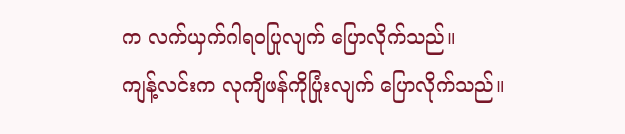က လက်ယှက်ဂါရဝပြုလျက် ပြောလိုက်သည်။
ကျန့်လင်းက လုကျိဖန်ကိုပြုံးလျက် ပြောလိုက်သည်။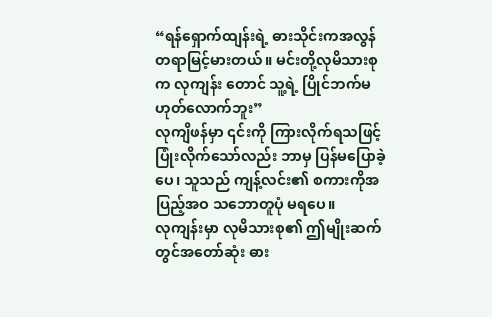“ရန်ရှောက်ထျန်းရဲ့ ဓားသိုင်းကအလွန်တရာမြင့်မားတယ်။ မင်းတို့လုမိသားစုက လုကျန်း တောင် သူ့ရဲ့ ပြိုင်ဘက်မဟုတ်လောက်ဘူး”
လုကျိဖန်မှာ ၎င်းကို ကြားလိုက်ရသဖြင့် ပြုံးလိုက်သော်လည်း ဘာမှ ပြန်မပြောခဲ့ပေ၊ သူသည် ကျန့်လင်း၏ စကားကိုအပြည့်အဝ သဘောတူပုံ မရပေ။
လုကျန်းမှာ လုမိသားစု၏ ဤမျိုးဆက်တွင်အတော်ဆုံး ဓား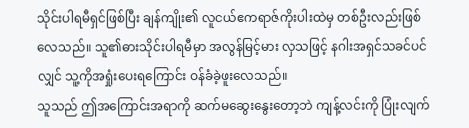သိုင်းပါရမီရှင်ဖြစ်ပြီး ချန်ကျိုး၏ လူငယ်ဧကရာဇ်ကိုးပါးထဲမှ တစ်ဦးလည်းဖြစ်လေသည်။ သူ၏ဓားသိုင်းပါရမီမှာ အလွန်မြင့်မား လှသဖြင့် နဂါးအရှင်သခင်ပင်လျှင် သူ့ကိုအရှုံးပေးရကြောင်း ဝန်ခံခဲ့ဖူးလေသည်။
သူသည် ဤအကြောင်းအရာကို ဆက်မဆွေးနွေးတော့ဘဲ ကျန့်လင်းကို ပြုံးလျက်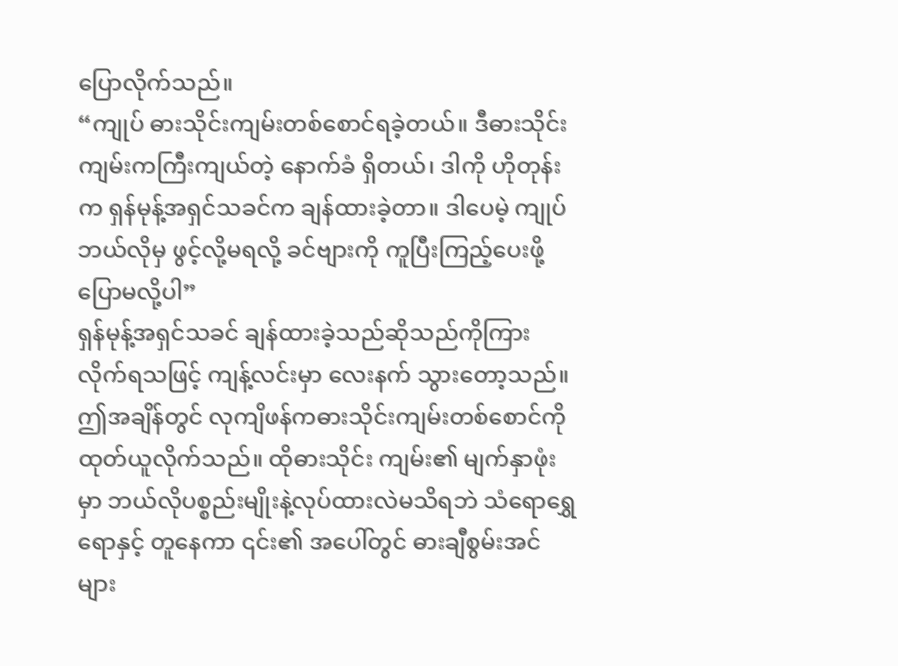ပြောလိုက်သည်။
“ကျုပ် ဓားသိုင်းကျမ်းတစ်စောင်ရခဲ့တယ်။ ဒီဓားသိုင်းကျမ်းကကြီးကျယ်တဲ့ နောက်ခံ ရှိတယ်၊ ဒါကို ဟိုတုန်းက ရှန်မုန့်အရှင်သခင်က ချန်ထားခဲ့တာ။ ဒါပေမဲ့ ကျုပ်ဘယ်လိုမှ ဖွင့်လို့မရလို့ ခင်ဗျားကို ကူပြီးကြည့်ပေးဖို့ပြောမလို့ပါ”
ရှန်မုန့်အရှင်သခင် ချန်ထားခဲ့သည်ဆိုသည်ကိုကြားလိုက်ရသဖြင့် ကျန့်လင်းမှာ လေးနက် သွားတော့သည်။
ဤအချိန်တွင် လုကျိဖန်ကဓားသိုင်းကျမ်းတစ်စောင်ကိုထုတ်ယူလိုက်သည်။ ထိုဓားသိုင်း ကျမ်း၏ မျက်နှာဖုံးမှာ ဘယ်လိုပစ္စည်းမျိုးနဲ့လုပ်ထားလဲမသိရဘဲ သံရောရွှေရောနှင့် တူနေကာ ၎င်း၏ အပေါ်တွင် ဓားချီစွမ်းအင်များ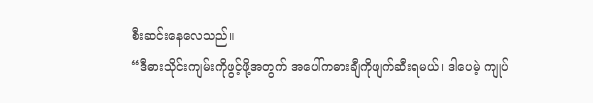စီးဆင်းနေလေသည်။
“ဒီဓားသိုင်းကျမ်းကိုဖွင့်ဖို့အတွက် အပေါ်ကဓားချီကိုဖျက်ဆီးရမယ်၊ ဒါပေမဲ့ ကျုပ်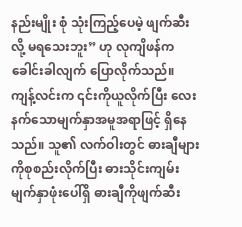နည်းမျိုး စုံ သုံးကြည့်ပေမဲ့ ဖျက်ဆီးလို့ မရသေးဘူး” ဟု လုကျိဖန်က ခေါင်းခါလျက် ပြောလိုက်သည်။
ကျန့်လင်းက ၎င်းကိုယူလိုက်ပြီး လေးနက်သောမျက်နှာအမူအရာဖြင့် ရှိနေသည်။ သူ၏ လက်ဝါးတွင် ဓားချီများကိုစုစည်းလိုက်ပြီး ဓားသိုင်းကျမ်းမျက်နှာဖုံးပေါ်ရှိ ဓားချီကိုဖျက်ဆီး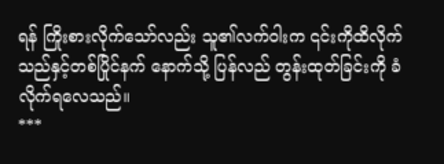ရန် ကြိုးစားလိုက်သော်လည်း သူ၏လက်ဝါးက ၎င်းကိုထိလိုက်သည်နှင့်တစ်ပြိုင်နက် နောက်သို့ ပြန်လည် တွန်းထုတ်ခြင်းကို ခံလိုက်ရလေသည်။
***